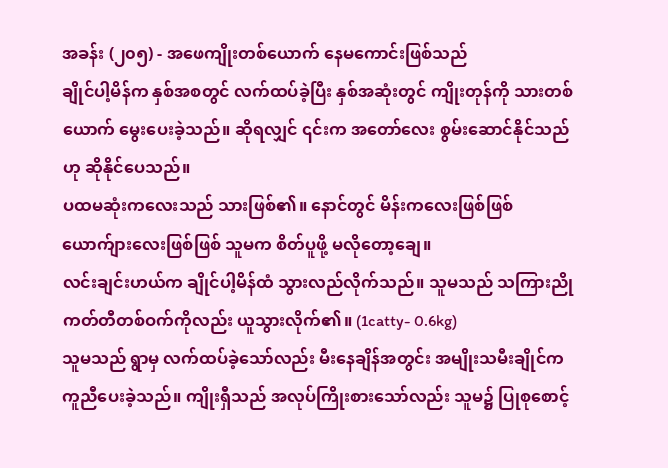အခန်း (၂၀၅) - အဖေကျိုးတစ်ယောက် နေမကောင်းဖြစ်သည်
ချိုင်ပါ့မိန်က နှစ်အစတွင် လက်ထပ်ခဲ့ပြီး နှစ်အဆုံးတွင် ကျိုးတုန်ကို သားတစ်ယောက် မွေးပေးခဲ့သည်။ ဆိုရလျှင် ၎င်းက အတော်လေး စွမ်းဆောင်နိုင်သည်ဟု ဆိုနိုင်ပေသည်။
ပထမဆုံးကလေးသည် သားဖြစ်၏။ နောင်တွင် မိန်းကလေးဖြစ်ဖြစ် ယောက်ျားလေးဖြစ်ဖြစ် သူမက စိတ်ပူဖို့ မလိုတော့ချေ။
လင်းချင်းဟယ်က ချိုင်ပါ့မိန်ထံ သွားလည်လိုက်သည်။ သူမသည် သကြားညို ကတ်တီတစ်ဝက်ကိုလည်း ယူသွားလိုက်၏။ (1catty- 0.6kg)
သူမသည် ရွာမှ လက်ထပ်ခဲ့သော်လည်း မီးနေချိန်အတွင်း အမျိုးသမီးချိုင်က ကူညီပေးခဲ့သည်။ ကျိုးရှီသည် အလုပ်ကြိုးစားသော်လည်း သူမ၌ ပြုစုစောင့်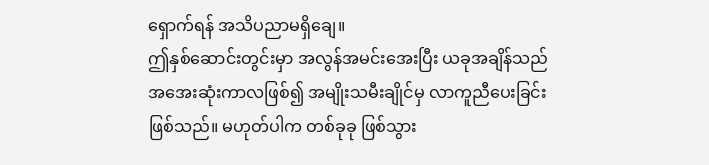ရှောက်ရန် အသိပညာမရှိချေ။
ဤနှစ်ဆောင်းတွင်းမှာ အလွန်အမင်းအေးပြီး ယခုအချိန်သည် အအေးဆုံးကာလဖြစ်၍ အမျိုးသမီးချိုင်မှ လာကူညီပေးခြင်း ဖြစ်သည်။ မဟုတ်ပါက တစ်ခုခု ဖြစ်သွား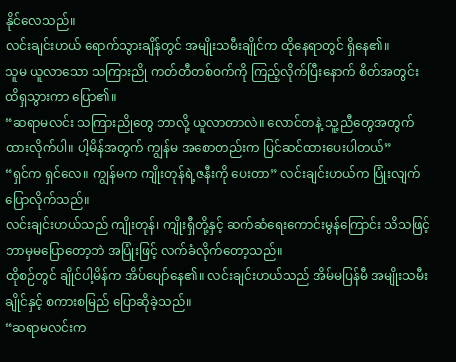နိုင်လေသည်။
လင်းချင်းဟယ် ရောက်သွားချိန်တွင် အမျိုးသမီးချိုင်က ထိုနေရာတွင် ရှိနေ၏။
သူမ ယူလာသော သကြားညို ကတ်တီတစ်ဝက်ကို ကြည့်လိုက်ပြီးနောက် စိတ်အတွင်း ထိရှသွားကာ ပြော၏။
“ဆရာမလင်း သကြားညိုတွေ ဘာလို့ ယူလာတာလဲ။ လောင်တနဲ့ သူ့ညီတွေအတွက် ထားလိုက်ပါ။ ပါ့မိန်အတွက် ကျွန်မ အစောတည်းက ပြင်ဆင်ထားပေးပါတယ်”
“ရှင်က ရှင်လေ။ ကျွန်မက ကျိုးတုန်ရဲ့ဇနီးကို ပေးတာ” လင်းချင်းဟယ်က ပြုံးလျက် ပြောလိုက်သည်။
လင်းချင်းဟယ်သည် ကျိုးတုန်၊ ကျိုးရှီတို့နှင့် ဆက်ဆံရေးကောင်းမွန်ကြောင်း သိသဖြင့် ဘာမှမပြောတော့ဘဲ အပြုံးဖြင့် လက်ခံလိုက်တော့သည်။
ထိုစဉ်တွင် ချိုင်ပါ့မိန်က အိပ်ပျော်နေ၏။ လင်းချင်းဟယ်သည် အိမ်မပြန်မီ အမျိုးသမီးချိုင်နှင့် စကားစမြည် ပြောဆိုခဲ့သည်။
“ဆရာမလင်းက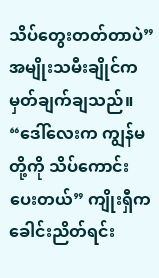သိပ်တွေးတတ်တာပဲ” အမျိုးသမီးချိုင်က မှတ်ချက်ချသည်။
“ဒေါ်လေးက ကျွန်မတို့ကို သိပ်ကောင်းပေးတယ်” ကျိုးရှီက ခေါင်းညိတ်ရင်း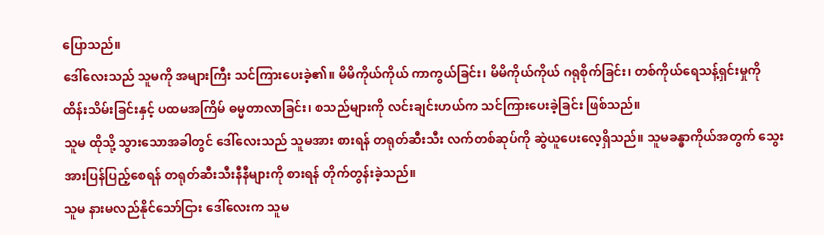ပြောသည်။
ဒေါ်လေးသည် သူမကို အများကြီး သင်ကြားပေးခဲ့၏။ မိမိကိုယ်ကိုယ် ကာကွယ်ခြင်း၊ မိမိကိုယ်ကိုယ် ဂရုစိုက်ခြင်း၊ တစ်ကိုယ်ရေသန့်ရှင်းမှုကို ထိန်းသိမ်းခြင်းနှင့် ပထမအကြိမ် ဓမ္မတာလာခြင်း၊ စသည်များကို လင်းချင်းဟယ်က သင်ကြားပေးခဲ့ခြင်း ဖြစ်သည်။
သူမ ထိုသို့ သွားသောအခါတွင် ဒေါ်လေးသည် သူမအား စားရန် တရုတ်ဆီးသီး လက်တစ်ဆုပ်ကို ဆွဲယူပေးလေ့ရှိသည်။ သူမခန္ဓာကိုယ်အတွက် သွေးအားပြန်ပြည့်စေရန် တရုတ်ဆီးသီးနီနီများကို စားရန် တိုက်တွန်းခဲ့သည်။
သူမ နားမလည်နိုင်သော်ငြား ဒေါ်လေးက သူမ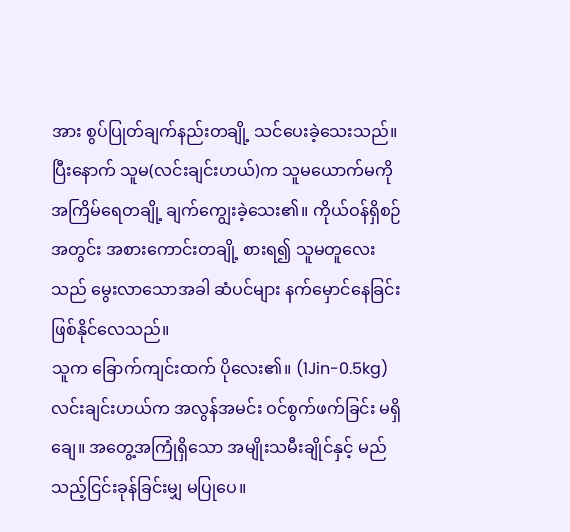အား စွပ်ပြုတ်ချက်နည်းတချို့ သင်ပေးခဲ့သေးသည်။ ပြီးနောက် သူမ(လင်းချင်းဟယ်)က သူမယောက်မကို အကြိမ်ရေတချို့ ချက်ကျွေးခဲ့သေး၏။ ကိုယ်ဝန်ရှိစဉ်အတွင်း အစားကောင်းတချို့ စားရ၍ သူမတူလေးသည် မွေးလာသောအခါ ဆံပင်များ နက်မှောင်နေခြင်း ဖြစ်နိုင်လေသည်။
သူက ခြောက်ကျင်းထက် ပိုလေး၏။ (1Jin-0.5kg)
လင်းချင်းဟယ်က အလွန်အမင်း ဝင်စွက်ဖက်ခြင်း မရှိချေ။ အတွေ့အကြုံရှိသော အမျိုးသမီးချိုင်နှင့် မည်သည့်ငြင်းခုန်ခြင်းမျှ မပြုပေ။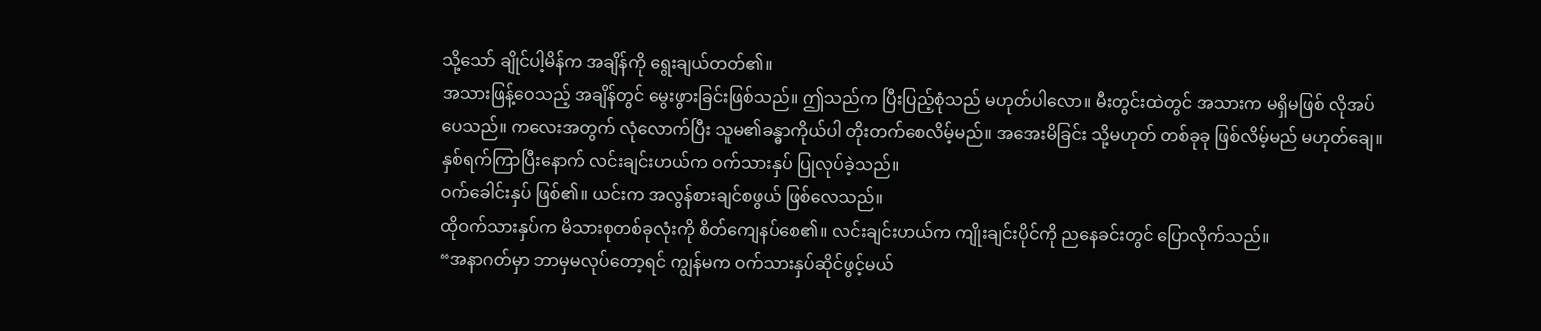သို့သော် ချိုင်ပါ့မိန်က အချိန်ကို ရွေးချယ်တတ်၏။
အသားဖြန့်ဝေသည့် အချိန်တွင် မွေးဖွားခြင်းဖြစ်သည်။ ဤသည်က ပြီးပြည့်စုံသည် မဟုတ်ပါလော။ မီးတွင်းထဲတွင် အသားက မရှိမဖြစ် လိုအပ်ပေသည်။ ကလေးအတွက် လုံလောက်ပြီး သူမ၏ခန္ဓာကိုယ်ပါ တိုးတက်စေလိမ့်မည်။ အအေးမိခြင်း သို့မဟုတ် တစ်ခုခု ဖြစ်လိမ့်မည် မဟုတ်ချေ။
နှစ်ရက်ကြာပြီးနောက် လင်းချင်းဟယ်က ဝက်သားနှပ် ပြုလုပ်ခဲ့သည်။
ဝက်ခေါင်းနှပ် ဖြစ်၏။ ယင်းက အလွန်စားချင်စဖွယ် ဖြစ်လေသည်။
ထိုဝက်သားနှပ်က မိသားစုတစ်ခုလုံးကို စိတ်ကျေနပ်စေ၏။ လင်းချင်းဟယ်က ကျိုးချင်းပိုင်ကို ညနေခင်းတွင် ပြောလိုက်သည်။
“အနာဂတ်မှာ ဘာမှမလုပ်တော့ရင် ကျွန်မက ဝက်သားနှပ်ဆိုင်ဖွင့်မယ်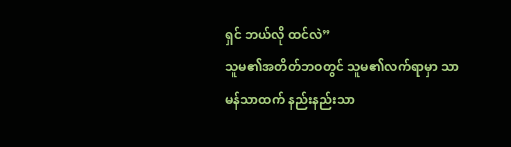ရှင် ဘယ်လို ထင်လဲ”
သူမ၏အတိတ်ဘဝတွင် သူမ၏လက်ရာမှာ သာမန်သာထက် နည်းနည်းသာ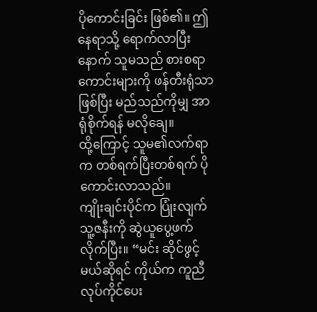ပိုကောင်းခြင်း ဖြစ်၏။ ဤနေရာသို့ ရောက်လာပြီးနောက် သူမသည် စားစရာကောင်းများကို ဖန်တီးရုံသာ ဖြစ်ပြီး မည်သည်ကိုမျှ အာရုံစိုက်ရန် မလိုချေ။
ထို့ကြောင့် သူမ၏လက်ရာက တစ်ရက်ပြီးတစ်ရက် ပိုကောင်းလာသည်။
ကျိုးချင်းပိုင်က ပြုံးလျက် သူ့ဇနီးကို ဆွဲယူပွေ့ဖက်လိုက်ပြီး။ “မင်း ဆိုင်ဖွင့်မယ်ဆိုရင် ကိုယ်က ကူညီလုပ်ကိုင်ပေး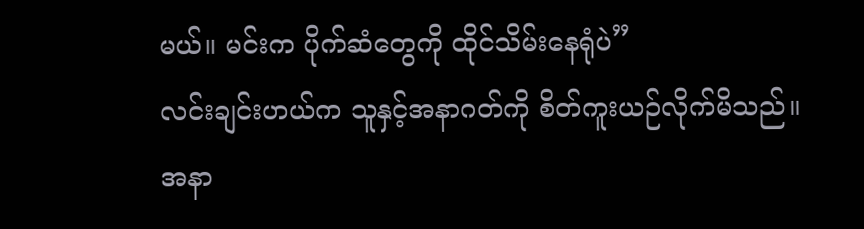မယ်။ မင်းက ပိုက်ဆံတွေကို ထိုင်သိမ်းနေရုံပဲ”
လင်းချင်းဟယ်က သူနှင့်အနာဂတ်ကို စိတ်ကူးယဉ်လိုက်မိသည်။
အနာ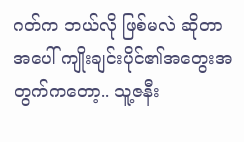ဂတ်က ဘယ်လို ဖြစ်မလဲ ဆိုတာအပေါ် ကျိုးချင်းပိုင်၏အတွေးအတွက်ကတော့.. သူ့ဇနီး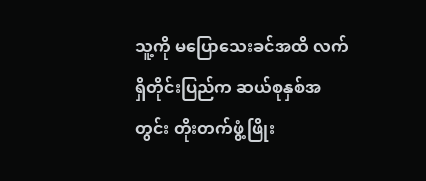သူ့ကို မပြောသေးခင်အထိ လက်ရှိတိုင်းပြည်က ဆယ်စုနှစ်အတွင်း တိုးတက်ဖွံ့ဖြိုး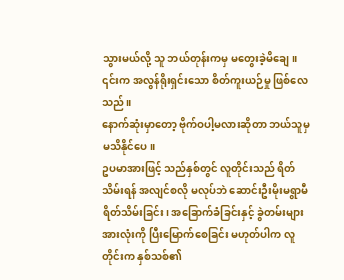သွားမယ်လို့ သူ ဘယ်တုန်းကမှ မတွေးခဲ့မိချေ။
၎င်းက အလွန်ရိုးရှင်းသော စိတ်ကူးယဉ်မှု ဖြစ်လေသည်။
နောက်ဆုံးမှာတော့ ဗိုက်ဝပါ့မလားဆိုတာ ဘယ်သူမှ မသိနိုင်ပေ။
ဥပမာအားဖြင့် သည်နှစ်တွင် လူတိုင်းသည် ရိတ်သိမ်းရန် အလျင်စလို မလုပ်ဘဲ ဆောင်းဦးမိုးမရွာမီ ရိတ်သိမ်းခြင်း၊ အခြောက်ခံခြင်းနှင့် ခွဲတမ်းများအားလုံးကို ပြီးမြောက်စေခြင်း မဟုတ်ပါက လူတိုင်းက နှစ်သစ်၏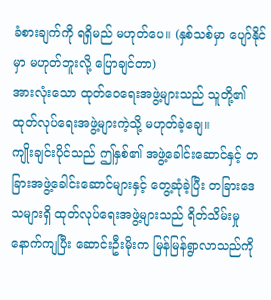ခံစားချက်ကို ရရှိမည် မဟုတ်ပေ။ (နှစ်သစ်မှာ ပျော်နိုင်မှာ မဟုတ်ဘူးလို့ ပြောချင်တာ)
အားလုံးသော ထုတ်ဝေရေးအဖွဲ့များသည် သူတို့၏ထုတ်လုပ်ရေးအဖွဲ့များကဲ့သို့ မဟုတ်ခဲ့ချေ။
ကျိုးချင်းပိုင်သည် ဤနှစ်၏ အဖွဲ့ခေါင်းဆောင်နှင့် တခြားအဖွဲ့ခေါင်းဆောင်များနှင့် တွေ့ဆုံခဲ့ပြီး တခြားဒေသများရှိ ထုတ်လုပ်ရေးအဖွဲ့များသည် ရိတ်သိမ်းမှုနောက်ကျပြီး ဆောင်းဦးမိုးက မြန်မြန်ရွာလာသည်ကို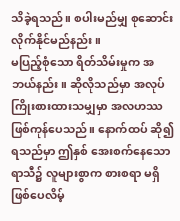သိခဲ့ရသည်။ စပါးမည်မျှ စုဆောင်းလိုက်နိုင်မည်နည်း။
မပြည့်စုံသော ရိတ်သိမ်းမှုက အဘယ်နည်း။ ဆိုလိုသည်မှာ အလုပ်ကြိုးစားထားသမျှမှာ အလဟဿ ဖြစ်ကုန်ပေသည်။ နောက်ထပ် ဆို၍ ရသည်မှာ ဤနှစ် အေးစက်နေသော ရာသီ၌ လူများစွာက စားစရာ မရှိ ဖြစ်ပေလိမ့်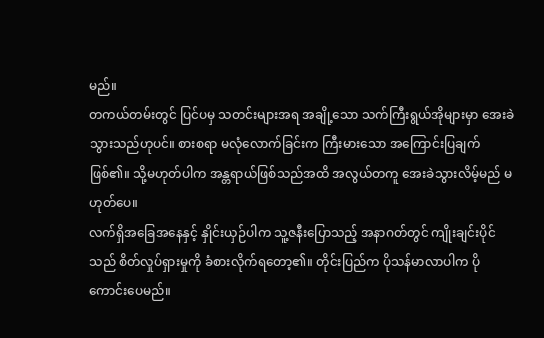မည်။
တကယ်တမ်းတွင် ပြင်ပမှ သတင်းများအရ အချို့သော သက်ကြီးရွယ်အိုများမှာ အေးခဲသွားသည်ဟုပင်။ စားစရာ မလုံလောက်ခြင်းက ကြီးမားသော အကြောင်းပြချက် ဖြစ်၏။ သို့မဟုတ်ပါက အန္တရာယ်ဖြစ်သည်အထိ အလွယ်တကူ အေးခဲသွားလိမ့်မည် မဟုတ်ပေ။
လက်ရှိအခြေအနေနှင့် နှိုင်းယှဉ်ပါက သူ့ဇနီးပြောသည့် အနာဂတ်တွင် ကျိုးချင်းပိုင်သည် စိတ်လှုပ်ရှားမှုကို ခံစားလိုက်ရတော့၏။ တိုင်းပြည်က ပိုသန်မာလာပါက ပိုကောင်းပေမည်။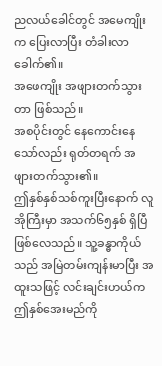ညလယ်ခေါင်တွင် အမေကျိုးက ပြေးလာပြီး တံခါးလာခေါက်၏။
အဖေကျိုး အဖျားတက်သွားတာ ဖြစ်သည်။
အစပိုင်းတွင် နေကောင်းနေသော်လည်း ရုတ်တရက် အဖျားတက်သွား၏။
ဤနှစ်နှစ်သစ်ကူးပြီးနောက် လူအိုကြီးမှာ အသက်၆၅နှစ် ရှိပြီဖြစ်လေသည်။ သူ့ခန္ဓာကိုယ်သည် အမြဲတမ်းကျန်းမာပြီး အထူးသဖြင့် လင်းချင်းဟယ်က ဤနှစ်အေးမည်ကို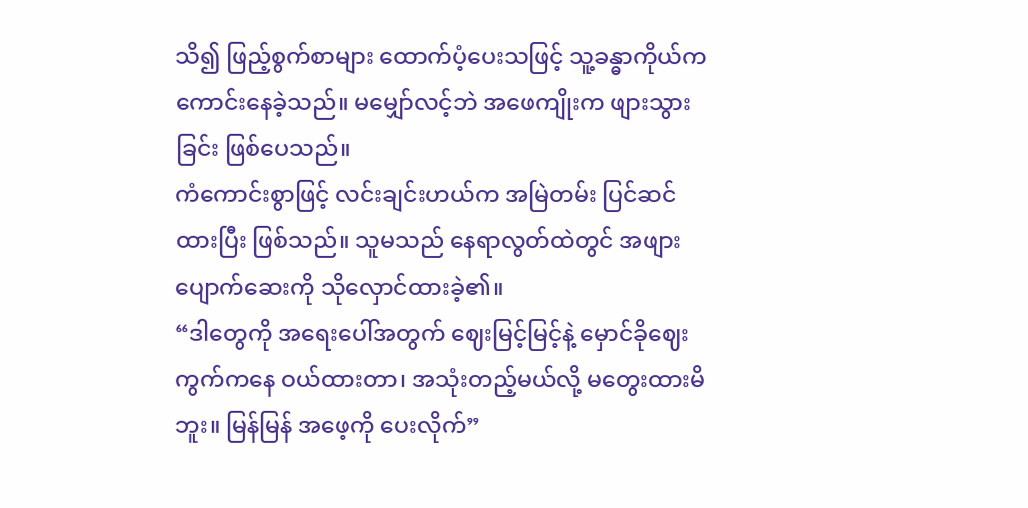သိ၍ ဖြည့်စွက်စာများ ထောက်ပံ့ပေးသဖြင့် သူ့ခန္ဓာကိုယ်က ကောင်းနေခဲ့သည်။ မမျှော်လင့်ဘဲ အဖေကျိုးက ဖျားသွားခြင်း ဖြစ်ပေသည်။
ကံကောင်းစွာဖြင့် လင်းချင်းဟယ်က အမြဲတမ်း ပြင်ဆင်ထားပြီး ဖြစ်သည်။ သူမသည် နေရာလွတ်ထဲတွင် အဖျားပျောက်ဆေးကို သိုလှောင်ထားခဲ့၏။
“ဒါတွေကို အရေးပေါ်အတွက် ဈေးမြင့်မြင့်နဲ့ မှောင်ခိုဈေးကွက်ကနေ ဝယ်ထားတာ၊ အသုံးတည့်မယ်လို့ မတွေးထားမိဘူး။ မြန်မြန် အဖေ့ကို ပေးလိုက်”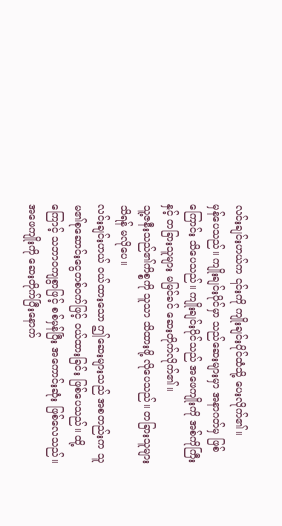လင်းချင်းဟယ်က ၎င်းကို ကျိုးချင်းပိုင်ထံသို့ ပေးလိုက်၏။
မှန်ပေသည်။ ကျိုးချင်းပိုင်မှာ သည်ဆေးများမှာ အနာဂတ်မှ ဖြစ်ကြောင်း သိပေသည်။ ကျိုးချင်းပိုင်သည် အဖေကျိုးကို အစ်ကိုကြီးနှင့် တခြားသူများ မမြင်ခင် ဆေးတိုက်လိုက်၏။
သူ့ဇနီးသည်၏ကိစ္စကို သူသာ သိထားဖို့ လိုပေသည်။ တခြားသူများ သိရန် မလိုပေ။
လင်းချင်းဟယ် ဝယ်ထားသော ဤဆေးများသည် အစတည်းက သူမ၏စုဆောင်းငွေတစ်ဝက်ဖြင့် ဝယ်ထားခြင်း ဖြစ်ပေသည်။ ထို့ကြောင့် သဘာဝကျစွာဖြင့် စစ်မှန်ပြီး အကောင်းဆုံး ဖြစ်လေသည်။
အဖေကျိုးကို ဆေးတိုက်ပြီးနောက်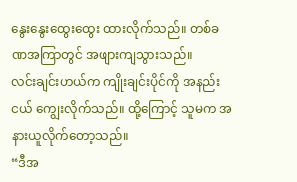နွေးနွေးထွေးထွေး ထားလိုက်သည်။ တစ်ခဏအကြာတွင် အဖျားကျသွားသည်။
လင်းချင်းဟယ်က ကျိုးချင်းပိုင်ကို အနည်းငယ် ကျွေးလိုက်သည်။ ထို့ကြောင့် သူမက အနားယူလိုက်တော့သည်။
“ဒီအ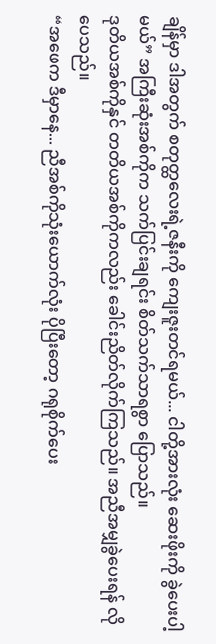ချိန်မှာ ဒါအတွက် စတုတ္ထလေးရဲ့ဇနီးကို ကျေးဇူးတင်ရမယ်... ငါတို့အားလုံး ဆေးဖိုးကို ခွဲပေးပါ့မယ်” အကြီးဆုံးအစ်ကိုက သက်ပြင်းချရင်း စိတ်သက်သာရစွာ ပြောသည်။
ဒုတိယအစ်ကိုနှင် တတိယအစ်ကိုကလည်း ခေါင်းညိတ်လိုက်ကြသည်။ အညီအမျှခွဲပေးရန် လိုပေသည်။
“အဖေက ဒီမှာနေ... ညီအစ်ကိုသုံးယောက်လုံး ပိုပြီးတော့ ဂရုစိုက်ပေး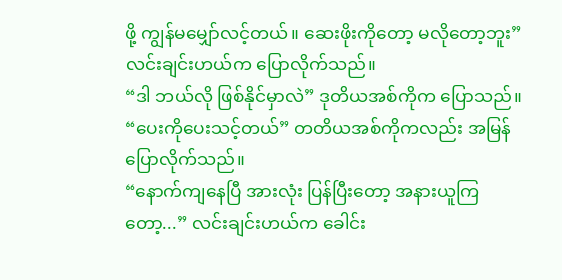ဖို့ ကျွန်မမျှော်လင့်တယ်။ ဆေးဖိုးကိုတော့ မလိုတော့ဘူး” လင်းချင်းဟယ်က ပြောလိုက်သည်။
“ဒါ ဘယ်လို ဖြစ်နိုင်မှာလဲ” ဒုတိယအစ်ကိုက ပြောသည်။
“ပေးကိုပေးသင့်တယ်” တတိယအစ်ကိုကလည်း အမြန်ပြောလိုက်သည်။
“နောက်ကျနေပြီ အားလုံး ပြန်ပြီးတော့ အနားယူကြတော့...” လင်းချင်းဟယ်က ခေါင်း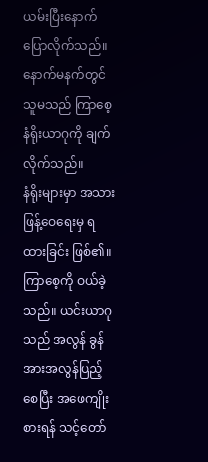ယမ်းပြီးနောက် ပြောလိုက်သည်။
နောက်မနက်တွင် သူမသည် ကြာစေ့နံရိုးယာဂုကို ချက်လိုက်သည်။
နံရိုးများမှာ အသားဖြန့်ဝေရေးမှ ရထားခြင်း ဖြစ်၏။ ကြာစေ့ကို ဝယ်ခဲ့သည်။ ယင်းယာဂုသည် အလွန် ခွန်အားအလွန်ပြည့်စေပြီး အဖေကျိုး စားရန် သင့်တော်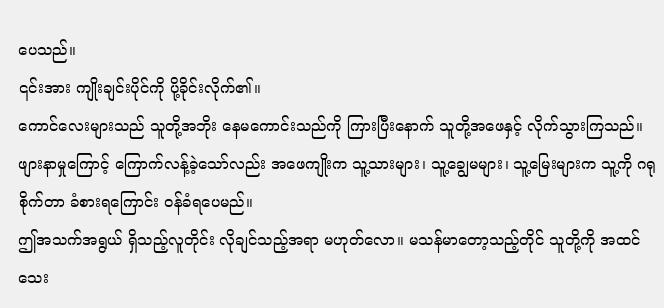ပေသည်။
၎င်းအား ကျိုးချင်းပိုင်ကို ပို့ခိုင်းလိုက်၏။
ကောင်လေးများသည် သူတို့အဘိုး နေမကောင်းသည်ကို ကြားပြီးနောက် သူတို့အဖေနှင့် လိုက်သွားကြသည်။
ဖျားနာမှုကြောင့် ကြောက်လန့်ခဲ့သော်လည်း အဖေကျိုးက သူ့သားများ၊ သူ့ချွေမများ၊ သူ့မြေးများက သူ့ကို ဂရုစိုက်တာ ခံစားရကြောင်း ဝန်ခံရပေမည်။
ဤအသက်အရွယ် ရှိသည့်လူတိုင်း လိုချင်သည့်အရာ မဟုတ်လော။ မသန်မာတော့သည့်တိုင် သူတို့ကို အထင်သေး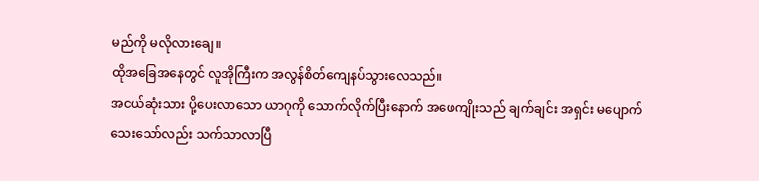မည်ကို မလိုလားချေ။
ထိုအခြေအနေတွင် လူအိုကြီးက အလွန်စိတ်ကျေနပ်သွားလေသည်။
အငယ်ဆုံးသား ပို့ပေးလာသော ယာဂုကို သောက်လိုက်ပြီးနောက် အဖေကျိုးသည် ချက်ချင်း အရှင်း မပျောက်သေးသော်လည်း သက်သာလာပြီ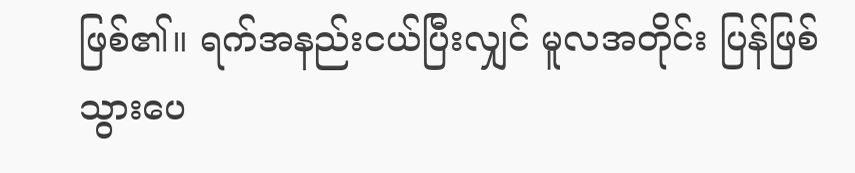ဖြစ်၏။ ရက်အနည်းငယ်ပြီးလျှင် မူလအတိုင်း ပြန်ဖြစ်သွားပေ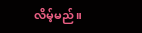လိမ့်မည်။